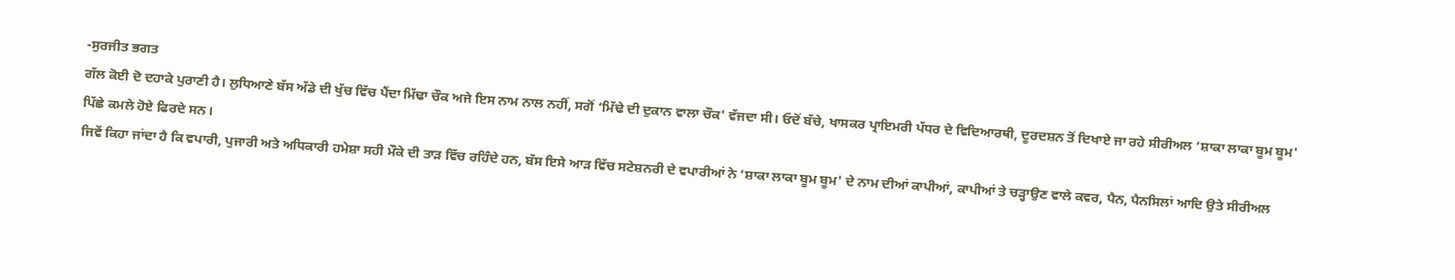-ਸੁਰਜੀਤ ਭਗਤ
ਗੱਲ ਕੋਈ ਦੋ ਦਹਾਕੇ ਪੁਰਾਣੀ ਹੈ। ਲੁਧਿਆਣੇ ਬੱਸ ਅੱਡੇ ਦੀ ਖੁੱਚ ਵਿੱਚ ਪੈਂਦਾ ਮਿੱਢਾ ਚੌਕ ਅਜੇ ਇਸ ਨਾਮ ਨਾਲ ਨਹੀਂ, ਸਗੋਂ ‘ਮਿੱਢੇ ਦੀ ਦੁਕਾਨ ਵਾਲਾ ਚੌਕ' ਵੱਜਦਾ ਸੀ। ਓਦੋਂ ਬੱਚੇ, ਖਾਸਕਰ ਪ੍ਰਾਇਮਰੀ ਪੱਧਰ ਦੇ ਵਿਦਿਆਰਥੀ, ਦੂਰਦਸ਼ਨ ਤੋਂ ਦਿਖਾਏ ਜਾ ਰਹੇ ਸੀਰੀਅਲ ‘ਸ਼ਾਕਾ ਲਾਕਾ ਬੂਮ ਬੂਮ' ਪਿੱਛੇ ਕਮਲੇ ਹੋਏ ਫਿਰਦੇ ਸਨ।
ਜਿਵੇਂ ਕਿਹਾ ਜਾਂਦਾ ਹੈ ਕਿ ਵਪਾਰੀ, ਪੁਜਾਰੀ ਅਤੇ ਅਧਿਕਾਰੀ ਹਮੇਸ਼ਾ ਸਹੀ ਮੌਕੇ ਦੀ ਤਾੜ ਵਿੱਚ ਰਹਿੰਦੇ ਹਨ, ਬੱਸ ਇਸੇ ਆੜ ਵਿੱਚ ਸਟੇਸ਼ਨਰੀ ਦੇ ਵਪਾਰੀਆਂ ਨੇ ‘ਸ਼ਾਕਾ ਲਾਕਾ ਬੂਮ ਬੂਮ' ਦੇ ਨਾਮ ਦੀਆਂ ਕਾਪੀਆਂ, ਕਾਪੀਆਂ ਤੇ ਚੜ੍ਹਾਉਣ ਵਾਲੇ ਕਵਰ, ਪੈਨ, ਪੈਨਸਿਲਾਂ ਆਦਿ ਉਤੇ ਸੀਰੀਅਲ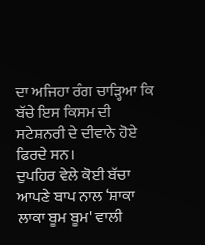ਦਾ ਅਜਿਹਾ ਰੰਗ ਚਾੜ੍ਹਿਆ ਕਿ ਬੱਚੇ ਇਸ ਕਿਸਮ ਦੀ ਸਟੇਸ਼ਨਰੀ ਦੇ ਦੀਵਾਨੇ ਹੋਏ ਫਿਰਦੇ ਸਨ।
ਦੁਪਹਿਰ ਵੇਲੇ ਕੋਈ ਬੱਚਾ ਆਪਣੇ ਬਾਪ ਨਾਲ ‘ਸ਼ਾਕਾ ਲਾਕਾ ਬੂਮ ਬੂਮ' ਵਾਲੀ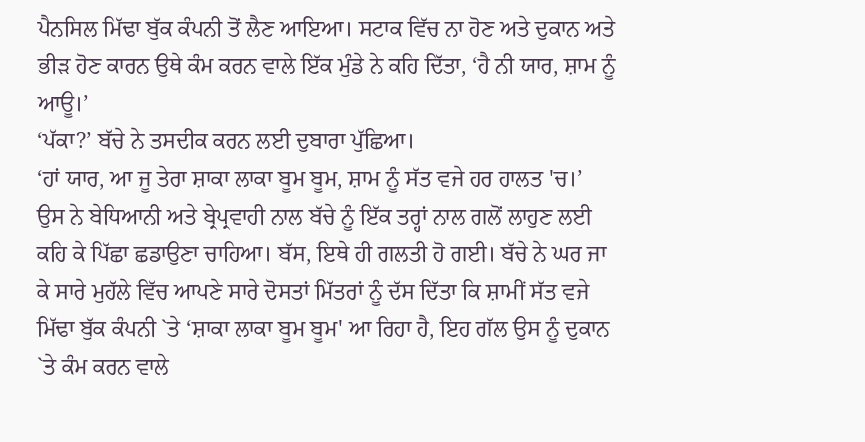ਪੈਨਸਿਲ ਮਿੱਢਾ ਬੁੱਕ ਕੰਪਨੀ ਤੋਂ ਲੈਣ ਆਇਆ। ਸਟਾਕ ਵਿੱਚ ਨਾ ਹੋਣ ਅਤੇ ਦੁਕਾਨ ਅਤੇ ਭੀੜ ਹੋਣ ਕਾਰਨ ਉਥੇ ਕੰਮ ਕਰਨ ਵਾਲੇ ਇੱਕ ਮੁੰਡੇ ਨੇ ਕਹਿ ਦਿੱਤਾ, ‘ਹੈ ਨੀ ਯਾਰ, ਸ਼ਾਮ ਨੂੰ ਆਊ।’
‘ਪੱਕਾ?’ ਬੱਚੇ ਨੇ ਤਸਦੀਕ ਕਰਨ ਲਈ ਦੁਬਾਰਾ ਪੁੱਛਿਆ।
‘ਹਾਂ ਯਾਰ, ਆ ਜੂ ਤੇਰਾ ਸ਼ਾਕਾ ਲਾਕਾ ਬੂਮ ਬੂਮ, ਸ਼ਾਮ ਨੂੰ ਸੱਤ ਵਜੇ ਹਰ ਹਾਲਤ 'ਚ।’
ਉਸ ਨੇ ਬੇਧਿਆਨੀ ਅਤੇ ਬ੍ਰੇਪ੍ਰਵਾਹੀ ਨਾਲ ਬੱਚੇ ਨੂੰ ਇੱਕ ਤਰ੍ਹਾਂ ਨਾਲ ਗਲੋਂ ਲਾਹੁਣ ਲਈ ਕਹਿ ਕੇ ਪਿੱਛਾ ਛਡਾਉਣਾ ਚਾਹਿਆ। ਬੱਸ, ਇਥੇ ਹੀ ਗਲਤੀ ਹੋ ਗਈ। ਬੱਚੇ ਨੇ ਘਰ ਜਾ ਕੇ ਸਾਰੇ ਮੁਹੱਲੇ ਵਿੱਚ ਆਪਣੇ ਸਾਰੇ ਦੋਸਤਾਂ ਮਿੱਤਰਾਂ ਨੂੰ ਦੱਸ ਦਿੱਤਾ ਕਿ ਸ਼ਾਮੀਂ ਸੱਤ ਵਜੇ ਮਿੱਢਾ ਬੁੱਕ ਕੰਪਨੀ `ਤੇ ‘ਸ਼ਾਕਾ ਲਾਕਾ ਬੂਮ ਬੂਮ' ਆ ਰਿਹਾ ਹੈ, ਇਹ ਗੱਲ ਉਸ ਨੂੰ ਦੁਕਾਨ `ਤੇ ਕੰਮ ਕਰਨ ਵਾਲੇ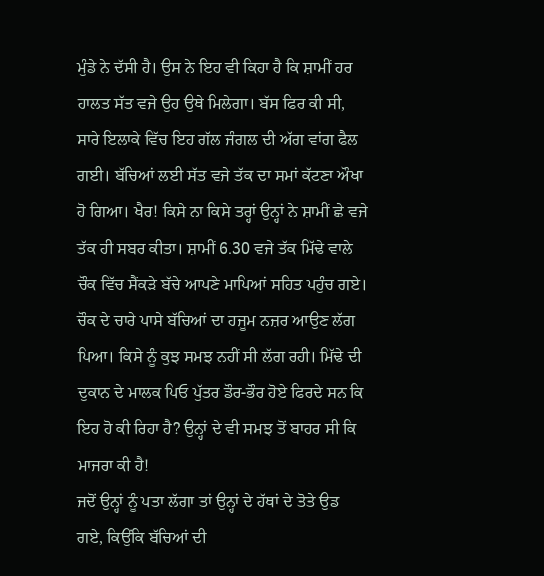ਮੁੰਡੇ ਨੇ ਦੱਸੀ ਹੈ। ਉਸ ਨੇ ਇਹ ਵੀ ਕਿਹਾ ਹੈ ਕਿ ਸ਼ਾਮੀਂ ਹਰ ਹਾਲਤ ਸੱਤ ਵਜੇ ਉਹ ਉਥੇ ਮਿਲੇਗਾ। ਬੱਸ ਫਿਰ ਕੀ ਸੀ, ਸਾਰੇ ਇਲਾਕੇ ਵਿੱਚ ਇਹ ਗੱਲ ਜੰਗਲ ਦੀ ਅੱਗ ਵਾਂਗ ਫੈਲ ਗਈ। ਬੱਚਿਆਂ ਲਈ ਸੱਤ ਵਜੇ ਤੱਕ ਦਾ ਸਮਾਂ ਕੱਟਣਾ ਔਖਾ ਹੋ ਗਿਆ। ਖੈਰ! ਕਿਸੇ ਨਾ ਕਿਸੇ ਤਰ੍ਹਾਂ ਉਨ੍ਹਾਂ ਨੇ ਸ਼ਾਮੀਂ ਛੇ ਵਜੇ ਤੱਕ ਹੀ ਸਬਰ ਕੀਤਾ। ਸ਼ਾਮੀਂ 6.30 ਵਜੇ ਤੱਕ ਮਿੱਢੇ ਵਾਲੇ ਚੌਕ ਵਿੱਚ ਸੈਂਕੜੇ ਬੱਚੇ ਆਪਣੇ ਮਾਪਿਆਂ ਸਹਿਤ ਪਹੁੰਚ ਗਏ। ਚੌਕ ਦੇ ਚਾਰੇ ਪਾਸੇ ਬੱਚਿਆਂ ਦਾ ਹਜੂਮ ਨਜ਼ਰ ਆਉਣ ਲੱਗ ਪਿਆ। ਕਿਸੇ ਨੂੰ ਕੁਝ ਸਮਝ ਨਹੀਂ ਸੀ ਲੱਗ ਰਹੀ। ਮਿੱਢੇ ਦੀ ਦੁਕਾਨ ਦੇ ਮਾਲਕ ਪਿਓ ਪੁੱਤਰ ਡੌਰ-ਭੌਰ ਹੋਏ ਫਿਰਦੇ ਸਨ ਕਿ ਇਹ ਹੋ ਕੀ ਰਿਹਾ ਹੈ? ਉਨ੍ਹਾਂ ਦੇ ਵੀ ਸਮਝ ਤੋਂ ਬਾਹਰ ਸੀ ਕਿ ਮਾਜਰਾ ਕੀ ਹੈ!
ਜਦੋਂ ਉਨ੍ਹਾਂ ਨੂੰ ਪਤਾ ਲੱਗਾ ਤਾਂ ਉਨ੍ਹਾਂ ਦੇ ਹੱਥਾਂ ਦੇ ਤੋਤੇ ਉਡ ਗਏ, ਕਿਉਂਕਿ ਬੱਚਿਆਂ ਦੀ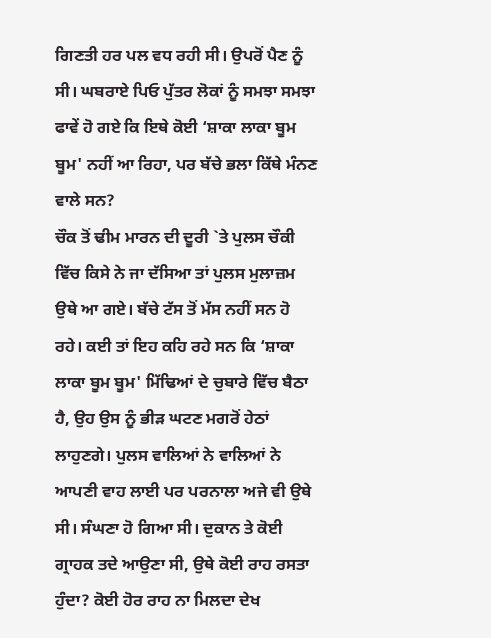ਗਿਣਤੀ ਹਰ ਪਲ ਵਧ ਰਹੀ ਸੀ। ਉਪਰੋਂ ਪੈਣ ਨੂੰ ਸੀ। ਘਬਰਾਏ ਪਿਓ ਪੁੱਤਰ ਲੋਕਾਂ ਨੂੰ ਸਮਝਾ ਸਮਝਾ ਫਾਵੇਂ ਹੋ ਗਏ ਕਿ ਇਥੇ ਕੋਈ ‘ਸ਼ਾਕਾ ਲਾਕਾ ਬੂਮ ਬੂਮ' ਨਹੀਂ ਆ ਰਿਹਾ, ਪਰ ਬੱਚੇ ਭਲਾ ਕਿੱਥੇ ਮੰਨਣ ਵਾਲੇ ਸਨ?
ਚੌਕ ਤੋਂ ਢੀਮ ਮਾਰਨ ਦੀ ਦੂਰੀ `ਤੇ ਪੁਲਸ ਚੌਕੀ ਵਿੱਚ ਕਿਸੇ ਨੇ ਜਾ ਦੱਸਿਆ ਤਾਂ ਪੁਲਸ ਮੁਲਾਜ਼ਮ ਉਥੇ ਆ ਗਏ। ਬੱਚੇ ਟੱਸ ਤੋਂ ਮੱਸ ਨਹੀਂ ਸਨ ਹੋ ਰਹੇ। ਕਈ ਤਾਂ ਇਹ ਕਹਿ ਰਹੇ ਸਨ ਕਿ ‘ਸ਼ਾਕਾ ਲਾਕਾ ਬੂਮ ਬੂਮ' ਮਿੱਢਿਆਂ ਦੇ ਚੁਬਾਰੇ ਵਿੱਚ ਬੈਠਾ ਹੈ, ਉਹ ਉਸ ਨੂੰ ਭੀੜ ਘਟਣ ਮਗਰੋਂ ਹੇਠਾਂ ਲਾਹੁਣਗੇ। ਪੁਲਸ ਵਾਲਿਆਂ ਨੇ ਵਾਲਿਆਂ ਨੇ ਆਪਣੀ ਵਾਹ ਲਾਈ ਪਰ ਪਰਨਾਲਾ ਅਜੇ ਵੀ ਉਥੇ ਸੀ। ਸੰਘਣਾ ਹੋ ਗਿਆ ਸੀ। ਦੁਕਾਨ ਤੇ ਕੋਈ ਗ੍ਰਾਹਕ ਤਦੇ ਆਉਣਾ ਸੀ, ਉਥੇ ਕੋਈ ਰਾਹ ਰਸਤਾ ਹੁੰਦਾ? ਕੋਈ ਹੋਰ ਰਾਹ ਨਾ ਮਿਲਦਾ ਦੇਖ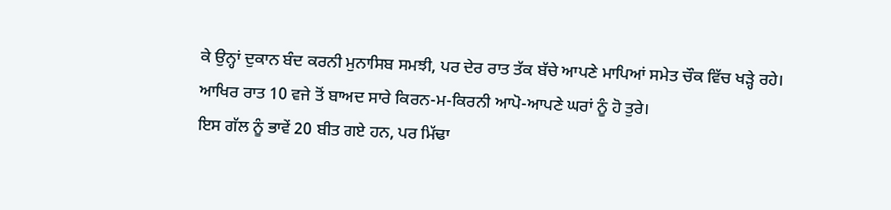ਕੇ ਉਨ੍ਹਾਂ ਦੁਕਾਨ ਬੰਦ ਕਰਨੀ ਮੁਨਾਸਿਬ ਸਮਝੀ, ਪਰ ਦੇਰ ਰਾਤ ਤੱਕ ਬੱਚੇ ਆਪਣੇ ਮਾਪਿਆਂ ਸਮੇਤ ਚੌਕ ਵਿੱਚ ਖੜ੍ਹੇ ਰਹੇ। ਆਖਿਰ ਰਾਤ 10 ਵਜੇ ਤੋਂ ਬਾਅਦ ਸਾਰੇ ਕਿਰਨ-ਮ-ਕਿਰਨੀ ਆਪੋ-ਆਪਣੇ ਘਰਾਂ ਨੂੰ ਹੋ ਤੁਰੇ।
ਇਸ ਗੱਲ ਨੂੰ ਭਾਵੇਂ 20 ਬੀਤ ਗਏ ਹਨ, ਪਰ ਮਿੱਢਾ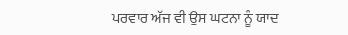ਪਰਵਾਰ ਅੱਜ ਵੀ ਉਸ ਘਟਨਾ ਨੂੰ ਯਾਦ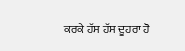ਕਰਕੇ ਹੱਸ ਹੱਸ ਦੂਹਰਾ ਹੋ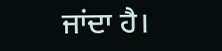ਜਾਂਦਾ ਹੈ।